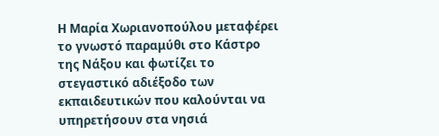Η Μαρία Χωριανοπούλου μεταφέρει το γνωστό παραμύθι στο Κάστρο της Νάξου και φωτίζει το στεγαστικό αδιέξοδο των εκπαιδευτικών που καλούνται να υπηρετήσουν στα νησιά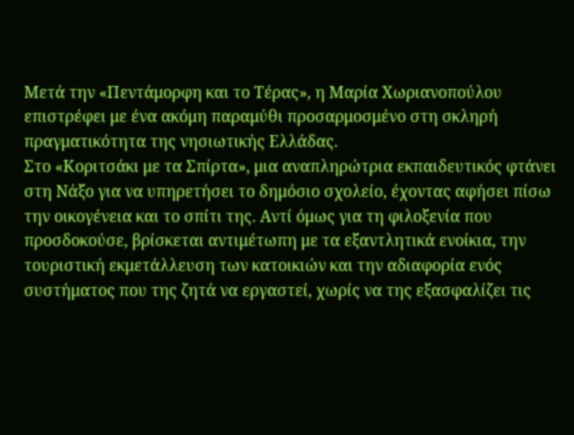Μετά την «Πεντάμορφη και το Τέρας», η Μαρία Χωριανοπούλου επιστρέφει με ένα ακόμη παραμύθι προσαρμοσμένο στη σκληρή πραγματικότητα της νησιωτικής Ελλάδας.
Στο «Κοριτσάκι με τα Σπίρτα», μια αναπληρώτρια εκπαιδευτικός φτάνει στη Νάξο για να υπηρετήσει το δημόσιο σχολείο, έχοντας αφήσει πίσω την οικογένεια και το σπίτι της. Αντί όμως για τη φιλοξενία που προσδοκούσε, βρίσκεται αντιμέτωπη με τα εξαντλητικά ενοίκια, την τουριστική εκμετάλλευση των κατοικιών και την αδιαφορία ενός συστήματος που της ζητά να εργαστεί, χωρίς να της εξασφαλίζει τις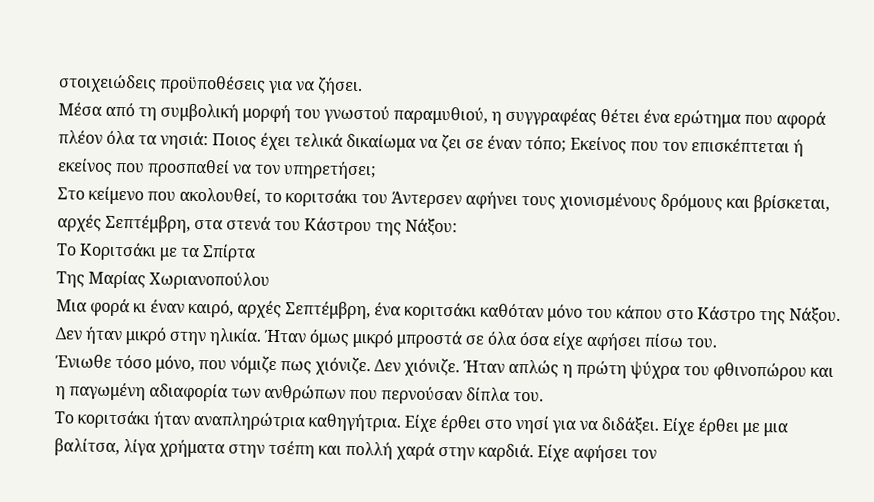στοιχειώδεις προϋποθέσεις για να ζήσει.
Μέσα από τη συμβολική μορφή του γνωστού παραμυθιού, η συγγραφέας θέτει ένα ερώτημα που αφορά πλέον όλα τα νησιά: Ποιος έχει τελικά δικαίωμα να ζει σε έναν τόπο; Εκείνος που τον επισκέπτεται ή εκείνος που προσπαθεί να τον υπηρετήσει;
Στο κείμενο που ακολουθεί, το κοριτσάκι του Άντερσεν αφήνει τους χιονισμένους δρόμους και βρίσκεται, αρχές Σεπτέμβρη, στα στενά του Κάστρου της Νάξου:
Το Κοριτσάκι με τα Σπίρτα
Της Μαρίας Χωριανοπούλου
Μια φορά κι έναν καιρό, αρχές Σεπτέμβρη, ένα κοριτσάκι καθόταν μόνο του κάπου στο Κάστρο της Νάξου.
Δεν ήταν μικρό στην ηλικία. Ήταν όμως μικρό μπροστά σε όλα όσα είχε αφήσει πίσω του.
Ένιωθε τόσο μόνο, που νόμιζε πως χιόνιζε. Δεν χιόνιζε. Ήταν απλώς η πρώτη ψύχρα του φθινοπώρου και η παγωμένη αδιαφορία των ανθρώπων που περνούσαν δίπλα του.
Το κοριτσάκι ήταν αναπληρώτρια καθηγήτρια. Είχε έρθει στο νησί για να διδάξει. Είχε έρθει με μια βαλίτσα, λίγα χρήματα στην τσέπη και πολλή χαρά στην καρδιά. Είχε αφήσει τον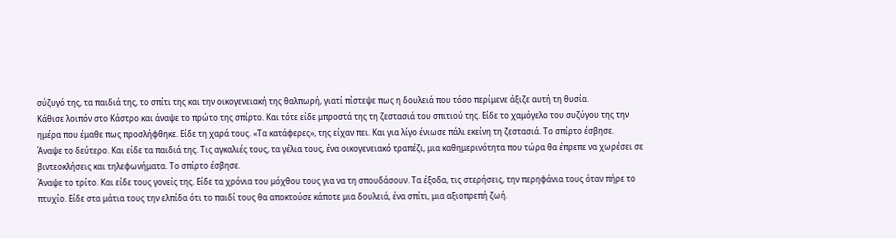σύζυγό της, τα παιδιά της, το σπίτι της και την οικογενειακή της θαλπωρή, γιατί πίστεψε πως η δουλειά που τόσο περίμενε άξιζε αυτή τη θυσία.
Κάθισε λοιπόν στο Κάστρο και άναψε το πρώτο της σπίρτο. Και τότε είδε μπροστά της τη ζεστασιά του σπιτιού της. Είδε το χαμόγελο του συζύγου της την ημέρα που έμαθε πως προσλήφθηκε. Είδε τη χαρά τους. «Τα κατάφερες», της είχαν πει. Και για λίγο ένιωσε πάλι εκείνη τη ζεστασιά. Το σπίρτο έσβησε.
Άναψε το δεύτερο. Και είδε τα παιδιά της. Τις αγκαλιές τους, τα γέλια τους, ένα οικογενειακό τραπέζι, μια καθημερινότητα που τώρα θα έπρεπε να χωρέσει σε βιντεοκλήσεις και τηλεφωνήματα. Το σπίρτο έσβησε.
Άναψε το τρίτο. Και είδε τους γονείς της. Είδε τα χρόνια του μόχθου τους για να τη σπουδάσουν. Τα έξοδα, τις στερήσεις, την περηφάνια τους όταν πήρε το πτυχίο. Είδε στα μάτια τους την ελπίδα ότι το παιδί τους θα αποκτούσε κάποτε μια δουλειά, ένα σπίτι, μια αξιοπρεπή ζωή.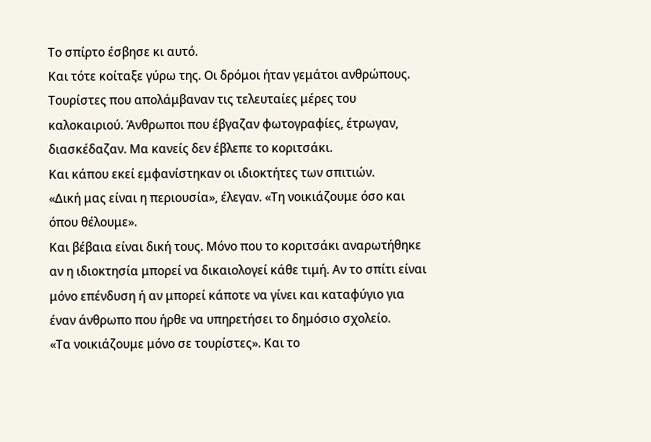Το σπίρτο έσβησε κι αυτό.
Και τότε κοίταξε γύρω της. Οι δρόμοι ήταν γεμάτοι ανθρώπους. Τουρίστες που απολάμβαναν τις τελευταίες μέρες του καλοκαιριού. Άνθρωποι που έβγαζαν φωτογραφίες, έτρωγαν, διασκέδαζαν. Μα κανείς δεν έβλεπε το κοριτσάκι.
Και κάπου εκεί εμφανίστηκαν οι ιδιοκτήτες των σπιτιών.
«Δική μας είναι η περιουσία», έλεγαν. «Τη νοικιάζουμε όσο και όπου θέλουμε».
Και βέβαια είναι δική τους. Μόνο που το κοριτσάκι αναρωτήθηκε αν η ιδιοκτησία μπορεί να δικαιολογεί κάθε τιμή. Αν το σπίτι είναι μόνο επένδυση ή αν μπορεί κάποτε να γίνει και καταφύγιο για έναν άνθρωπο που ήρθε να υπηρετήσει το δημόσιο σχολείο.
«Τα νοικιάζουμε μόνο σε τουρίστες». Και το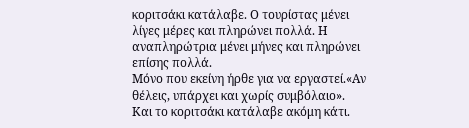κοριτσάκι κατάλαβε. Ο τουρίστας μένει λίγες μέρες και πληρώνει πολλά. Η αναπληρώτρια μένει μήνες και πληρώνει επίσης πολλά.
Μόνο που εκείνη ήρθε για να εργαστεί.«Αν θέλεις, υπάρχει και χωρίς συμβόλαιο».
Και το κοριτσάκι κατάλαβε ακόμη κάτι.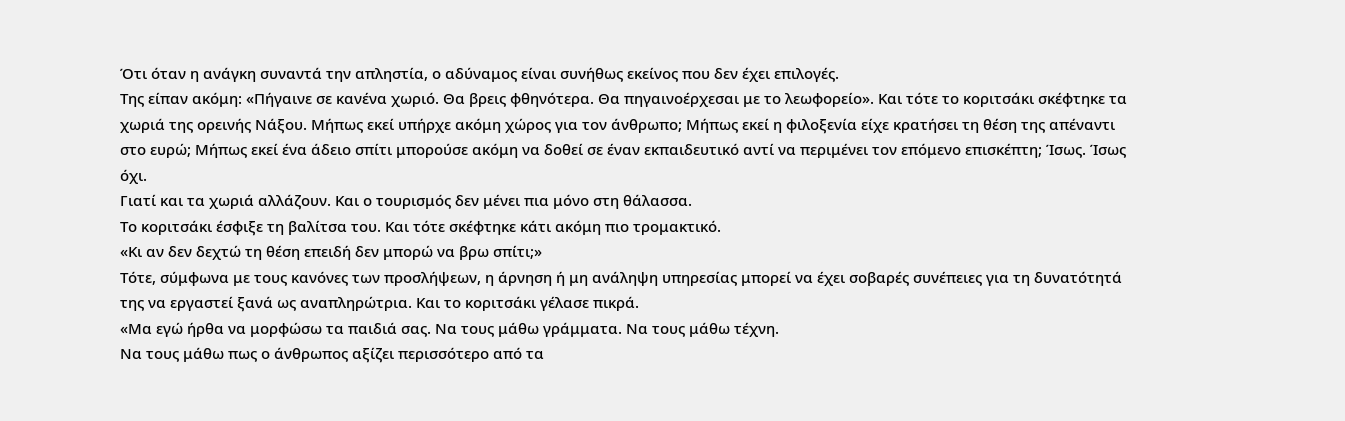Ότι όταν η ανάγκη συναντά την απληστία, ο αδύναμος είναι συνήθως εκείνος που δεν έχει επιλογές.
Της είπαν ακόμη: «Πήγαινε σε κανένα χωριό. Θα βρεις φθηνότερα. Θα πηγαινοέρχεσαι με το λεωφορείο». Και τότε το κοριτσάκι σκέφτηκε τα χωριά της ορεινής Νάξου. Μήπως εκεί υπήρχε ακόμη χώρος για τον άνθρωπο; Μήπως εκεί η φιλοξενία είχε κρατήσει τη θέση της απέναντι στο ευρώ; Μήπως εκεί ένα άδειο σπίτι μπορούσε ακόμη να δοθεί σε έναν εκπαιδευτικό αντί να περιμένει τον επόμενο επισκέπτη; Ίσως. Ίσως όχι.
Γιατί και τα χωριά αλλάζουν. Και ο τουρισμός δεν μένει πια μόνο στη θάλασσα.
Το κοριτσάκι έσφιξε τη βαλίτσα του. Και τότε σκέφτηκε κάτι ακόμη πιο τρομακτικό.
«Κι αν δεν δεχτώ τη θέση επειδή δεν μπορώ να βρω σπίτι;»
Τότε, σύμφωνα με τους κανόνες των προσλήψεων, η άρνηση ή μη ανάληψη υπηρεσίας μπορεί να έχει σοβαρές συνέπειες για τη δυνατότητά της να εργαστεί ξανά ως αναπληρώτρια. Και το κοριτσάκι γέλασε πικρά.
«Μα εγώ ήρθα να μορφώσω τα παιδιά σας. Να τους μάθω γράμματα. Να τους μάθω τέχνη.
Να τους μάθω πως ο άνθρωπος αξίζει περισσότερο από τα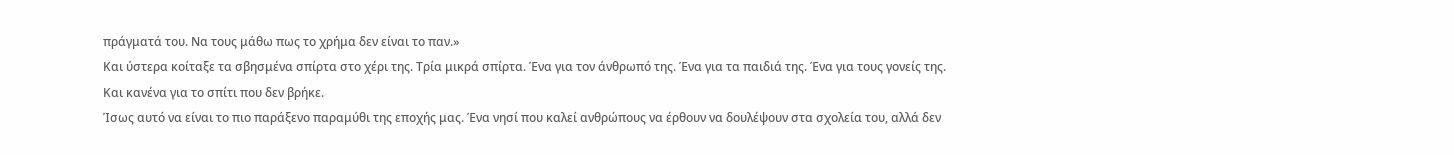πράγματά του. Να τους μάθω πως το χρήμα δεν είναι το παν.»
Και ύστερα κοίταξε τα σβησμένα σπίρτα στο χέρι της. Τρία μικρά σπίρτα. Ένα για τον άνθρωπό της. Ένα για τα παιδιά της. Ένα για τους γονείς της. Και κανένα για το σπίτι που δεν βρήκε.
Ίσως αυτό να είναι το πιο παράξενο παραμύθι της εποχής μας. Ένα νησί που καλεί ανθρώπους να έρθουν να δουλέψουν στα σχολεία του, αλλά δεν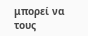μπορεί να τους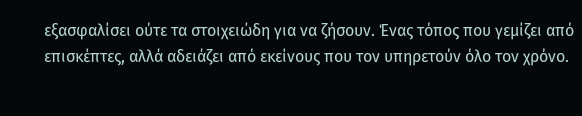εξασφαλίσει ούτε τα στοιχειώδη για να ζήσουν. Ένας τόπος που γεμίζει από επισκέπτες, αλλά αδειάζει από εκείνους που τον υπηρετούν όλο τον χρόνο.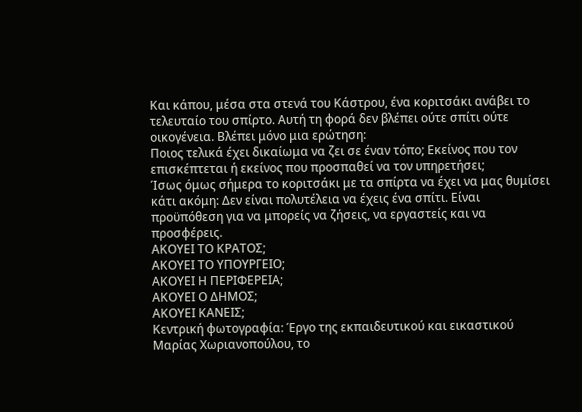Και κάπου, μέσα στα στενά του Κάστρου, ένα κοριτσάκι ανάβει το τελευταίο του σπίρτο. Αυτή τη φορά δεν βλέπει ούτε σπίτι ούτε οικογένεια. Βλέπει μόνο μια ερώτηση:
Ποιος τελικά έχει δικαίωμα να ζει σε έναν τόπο; Εκείνος που τον επισκέπτεται ή εκείνος που προσπαθεί να τον υπηρετήσει;
Ίσως όμως σήμερα το κοριτσάκι με τα σπίρτα να έχει να μας θυμίσει κάτι ακόμη: Δεν είναι πολυτέλεια να έχεις ένα σπίτι. Είναι προϋπόθεση για να μπορείς να ζήσεις, να εργαστείς και να προσφέρεις.
ΑΚΟΥΕΙ ΤΟ ΚΡΑΤΟΣ;
ΑΚΟΥΕΙ ΤΟ ΥΠΟΥΡΓΕΙΟ;
ΑΚΟΥΕΙ Η ΠΕΡΙΦΕΡΕΙΑ;
ΑΚΟΥΕΙ Ο ΔΗΜΟΣ;
ΑΚΟΥΕΙ ΚΑΝΕΙΣ;
Κεντρική φωτογραφία: Έργο της εκπαιδευτικού και εικαστικού Μαρίας Χωριανοπούλου, το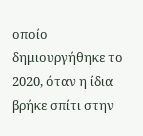οποίο δημιουργήθηκε το 2020, όταν η ίδια βρήκε σπίτι στην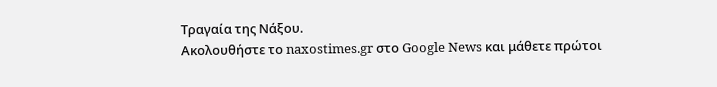Τραγαία της Νάξου.
Ακολουθήστε το naxostimes.gr στο Google News και μάθετε πρώτοι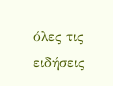όλες τις ειδήσεις